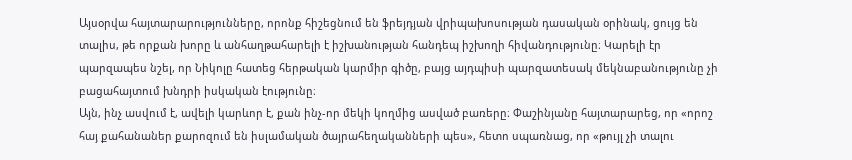Այսօրվա հայտարարությունները, որոնք հիշեցնում են ֆրեյդյան վրիպախոսության դասական օրինակ, ցույց են տալիս, թե որքան խորը և անհաղթահարելի է իշխանության հանդեպ իշխողի հիվանդությունը։ Կարելի էր պարզապես նշել, որ Նիկոլը հատեց հերթական կարմիր գիծը, բայց այդպիսի պարզատեսակ մեկնաբանությունը չի բացահայտում խնդրի իսկական էությունը։
Այն, ինչ ասվում է, ավելի կարևոր է, քան ինչ-որ մեկի կողմից ասված բառերը։ Փաշինյանը հայտարարեց, որ «որոշ հայ քահանաներ քարոզում են իսլամական ծայրահեղականների պես», հետո սպառնաց, որ «թույլ չի տալու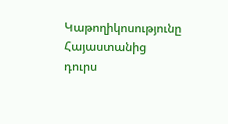Կաթողիկոսությունը Հայաստանից դուրս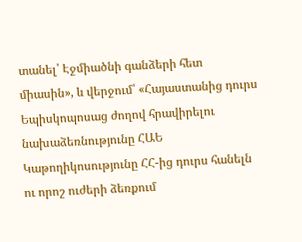տանել՝ Էջմիածնի գանձերի հետ միասին», և վերջում՝ «Հայաստանից դուրս Եպիսկոպոսաց ժողով հրավիրելու նախաձեռնությունը ՀԱԵ Կաթողիկոսությունը ՀՀ-ից դուրս հանելն ու որոշ ուժերի ձեռքում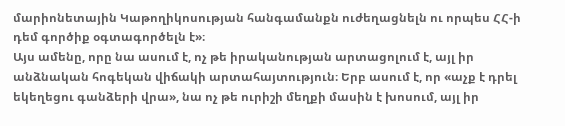մարիոնետային Կաթողիկոսության հանգամանքն ուժեղացնելն ու որպես ՀՀ-ի դեմ գործիք օգտագործելն է»։
Այս ամենը, որը նա ասում է, ոչ թե իրականության արտացոլում է, այլ իր անձնական հոգեկան վիճակի արտահայտություն։ Երբ ասում է, որ «աչք է դրել եկեղեցու գանձերի վրա», նա ոչ թե ուրիշի մեղքի մասին է խոսում, այլ իր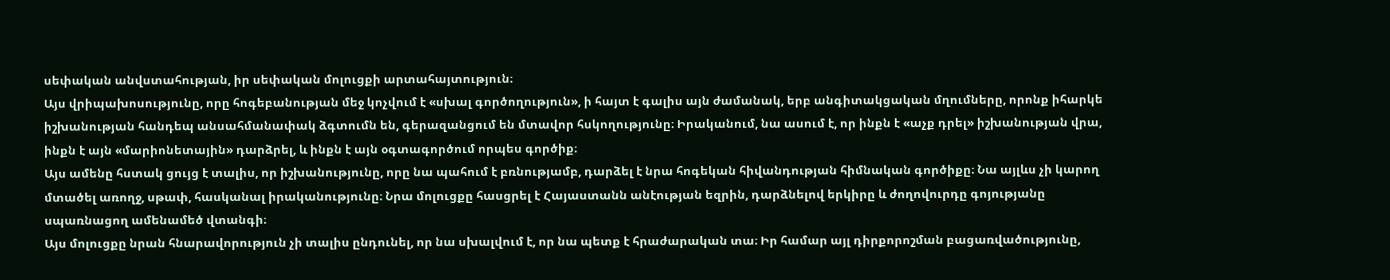սեփական անվստահության, իր սեփական մոլուցքի արտահայտություն։
Այս վրիպախոսությունը, որը հոգեբանության մեջ կոչվում է «սխալ գործողություն», ի հայտ է գալիս այն ժամանակ, երբ անգիտակցական մղումները, որոնք իհարկե իշխանության հանդեպ անսահմանափակ ձգտումն են, գերազանցում են մտավոր հսկողությունը։ Իրականում, նա ասում է, որ ինքն է «աչք դրել» իշխանության վրա, ինքն է այն «մարիոնետային» դարձրել, և ինքն է այն օգտագործում որպես գործիք։
Այս ամենը հստակ ցույց է տալիս, որ իշխանությունը, որը նա պահում է բռնությամբ, դարձել է նրա հոգեկան հիվանդության հիմնական գործիքը։ Նա այլևս չի կարող մտածել առողջ, սթափ, հասկանալ իրականությունը։ Նրա մոլուցքը հասցրել է Հայաստանն անէության եզրին, դարձնելով երկիրը և ժողովուրդը գոյությանը սպառնացող ամենամեծ վտանգի։
Այս մոլուցքը նրան հնարավորություն չի տալիս ընդունել, որ նա սխալվում է, որ նա պետք է հրաժարական տա։ Իր համար այլ դիրքորոշման բացառվածությունը,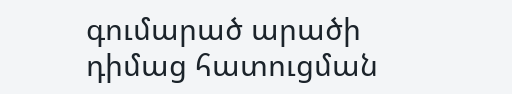գումարած արածի դիմաց հատուցման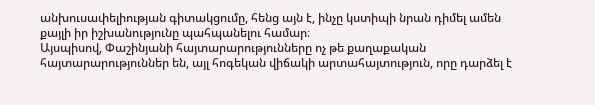անխուսափելիության գիտակցումը, հենց այն է, ինչը կստիպի նրան դիմել ամեն քայլի իր իշխանությունը պահպանելու համար։
Այսպիսով, Փաշինյանի հայտարարությունները ոչ թե քաղաքական հայտարարություններ են, այլ հոգեկան վիճակի արտահայտություն, որը դարձել է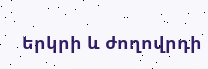երկրի և ժողովրդի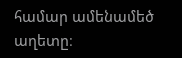համար ամենամեծ աղետը։